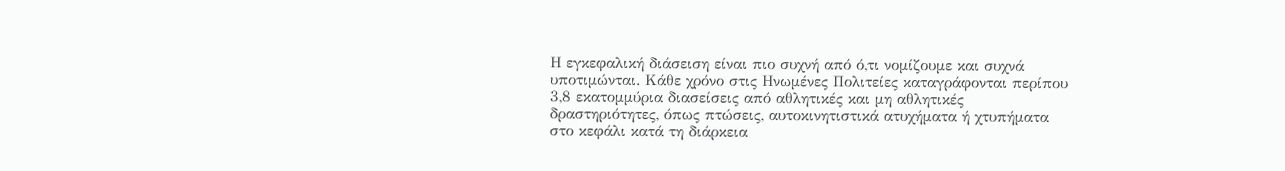Η εγκεφαλική διάσειση είναι πιο συχνή από ό,τι νομίζουμε και συχνά υποτιμώνται. Κάθε χρόνο στις Ηνωμένες Πολιτείες καταγράφονται περίπου 3,8 εκατομμύρια διασείσεις από αθλητικές και μη αθλητικές δραστηριότητες, όπως πτώσεις, αυτοκινητιστικά ατυχήματα ή χτυπήματα στο κεφάλι κατά τη διάρκεια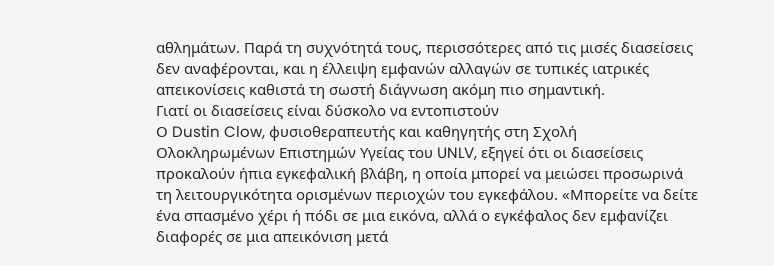αθλημάτων. Παρά τη συχνότητά τους, περισσότερες από τις μισές διασείσεις δεν αναφέρονται, και η έλλειψη εμφανών αλλαγών σε τυπικές ιατρικές απεικονίσεις καθιστά τη σωστή διάγνωση ακόμη πιο σημαντική.
Γιατί οι διασείσεις είναι δύσκολο να εντοπιστούν
Ο Dustin Clow, φυσιοθεραπευτής και καθηγητής στη Σχολή Ολοκληρωμένων Επιστημών Υγείας του UNLV, εξηγεί ότι οι διασείσεις προκαλούν ήπια εγκεφαλική βλάβη, η οποία μπορεί να μειώσει προσωρινά τη λειτουργικότητα ορισμένων περιοχών του εγκεφάλου. «Μπορείτε να δείτε ένα σπασμένο χέρι ή πόδι σε μια εικόνα, αλλά ο εγκέφαλος δεν εμφανίζει διαφορές σε μια απεικόνιση μετά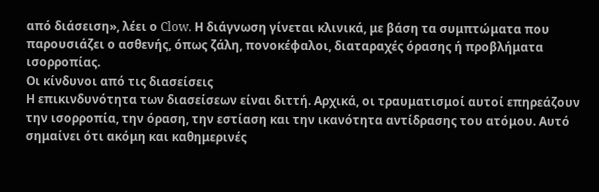από διάσειση», λέει ο Clow. Η διάγνωση γίνεται κλινικά, με βάση τα συμπτώματα που παρουσιάζει ο ασθενής, όπως ζάλη, πονοκέφαλοι, διαταραχές όρασης ή προβλήματα ισορροπίας.
Οι κίνδυνοι από τις διασείσεις
Η επικινδυνότητα των διασείσεων είναι διττή. Αρχικά, οι τραυματισμοί αυτοί επηρεάζουν την ισορροπία, την όραση, την εστίαση και την ικανότητα αντίδρασης του ατόμου. Αυτό σημαίνει ότι ακόμη και καθημερινές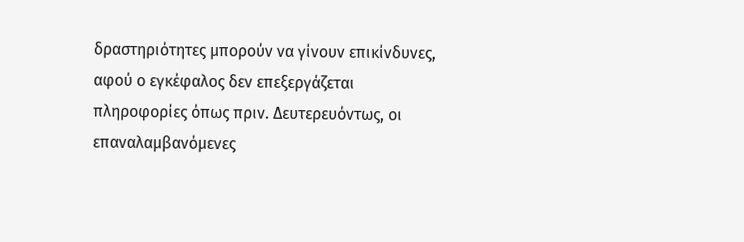δραστηριότητες μπορούν να γίνουν επικίνδυνες, αφού ο εγκέφαλος δεν επεξεργάζεται πληροφορίες όπως πριν. Δευτερευόντως, οι επαναλαμβανόμενες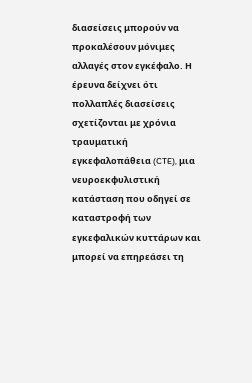διασείσεις μπορούν να προκαλέσουν μόνιμες αλλαγές στον εγκέφαλο. Η έρευνα δείχνει ότι πολλαπλές διασείσεις σχετίζονται με χρόνια τραυματική εγκεφαλοπάθεια (CTE), μια νευροεκφυλιστική κατάσταση που οδηγεί σε καταστροφή των εγκεφαλικών κυττάρων και μπορεί να επηρεάσει τη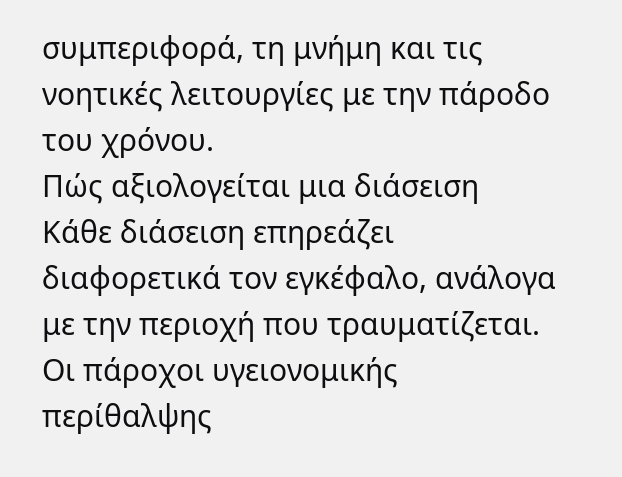συμπεριφορά, τη μνήμη και τις νοητικές λειτουργίες με την πάροδο του χρόνου.
Πώς αξιολογείται μια διάσειση
Κάθε διάσειση επηρεάζει διαφορετικά τον εγκέφαλο, ανάλογα με την περιοχή που τραυματίζεται. Οι πάροχοι υγειονομικής περίθαλψης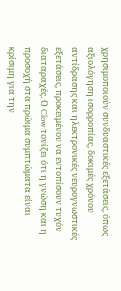χρησιμοποιούν συνδυαστικές εξετάσεις, όπως αξιολόγηση ισορροπίας, δοκιμές χρόνου αντίδρασης και ηλεκτρονικές νευρογνωστικές εξετάσεις, προκειμένου να εντοπίσουν τυχόν διαταραχές. Ο Clow τονίζει ότι η γνώση και η προσοχή στα πρώιμα συμπτώματα είναι κρίσιμη για την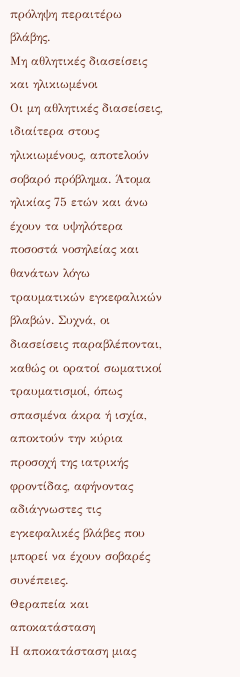πρόληψη περαιτέρω βλάβης.
Μη αθλητικές διασείσεις και ηλικιωμένοι
Οι μη αθλητικές διασείσεις, ιδιαίτερα στους ηλικιωμένους, αποτελούν σοβαρό πρόβλημα. Άτομα ηλικίας 75 ετών και άνω έχουν τα υψηλότερα ποσοστά νοσηλείας και θανάτων λόγω τραυματικών εγκεφαλικών βλαβών. Συχνά, οι διασείσεις παραβλέπονται, καθώς οι ορατοί σωματικοί τραυματισμοί, όπως σπασμένα άκρα ή ισχία, αποκτούν την κύρια προσοχή της ιατρικής φροντίδας, αφήνοντας αδιάγνωστες τις εγκεφαλικές βλάβες που μπορεί να έχουν σοβαρές συνέπειες.
Θεραπεία και αποκατάσταση
Η αποκατάσταση μιας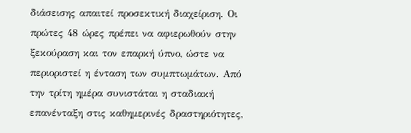διάσεισης απαιτεί προσεκτική διαχείριση. Οι πρώτες 48 ώρες πρέπει να αφιερωθούν στην ξεκούραση και τον επαρκή ύπνο, ώστε να περιοριστεί η ένταση των συμπτωμάτων. Από την τρίτη ημέρα συνιστάται η σταδιακή επανένταξη στις καθημερινές δραστηριότητες,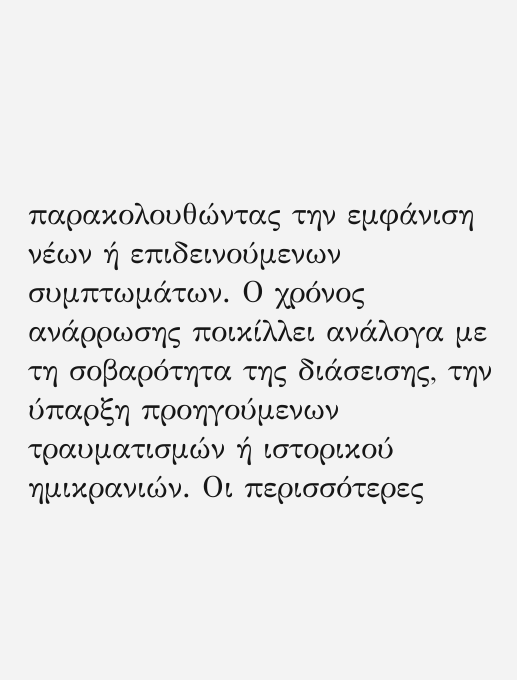παρακολουθώντας την εμφάνιση νέων ή επιδεινούμενων συμπτωμάτων. Ο χρόνος ανάρρωσης ποικίλλει ανάλογα με τη σοβαρότητα της διάσεισης, την ύπαρξη προηγούμενων τραυματισμών ή ιστορικού ημικρανιών. Οι περισσότερες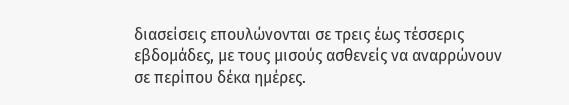διασείσεις επουλώνονται σε τρεις έως τέσσερις εβδομάδες, με τους μισούς ασθενείς να αναρρώνουν σε περίπου δέκα ημέρες.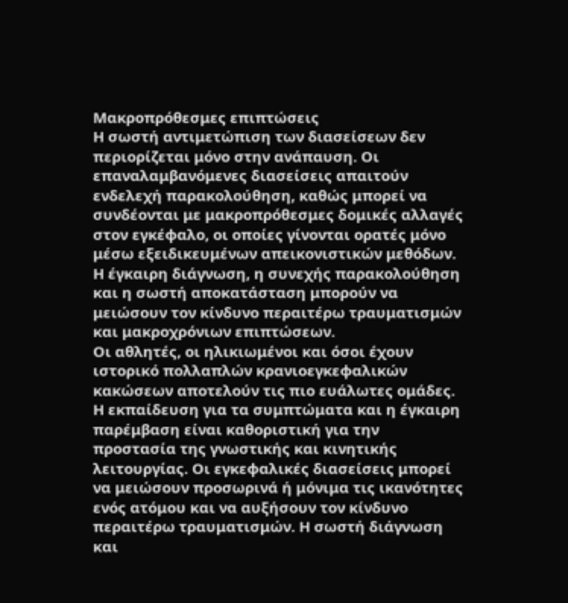Μακροπρόθεσμες επιπτώσεις
Η σωστή αντιμετώπιση των διασείσεων δεν περιορίζεται μόνο στην ανάπαυση. Οι επαναλαμβανόμενες διασείσεις απαιτούν ενδελεχή παρακολούθηση, καθώς μπορεί να συνδέονται με μακροπρόθεσμες δομικές αλλαγές στον εγκέφαλο, οι οποίες γίνονται ορατές μόνο μέσω εξειδικευμένων απεικονιστικών μεθόδων. Η έγκαιρη διάγνωση, η συνεχής παρακολούθηση και η σωστή αποκατάσταση μπορούν να μειώσουν τον κίνδυνο περαιτέρω τραυματισμών και μακροχρόνιων επιπτώσεων.
Οι αθλητές, οι ηλικιωμένοι και όσοι έχουν ιστορικό πολλαπλών κρανιοεγκεφαλικών κακώσεων αποτελούν τις πιο ευάλωτες ομάδες. Η εκπαίδευση για τα συμπτώματα και η έγκαιρη παρέμβαση είναι καθοριστική για την προστασία της γνωστικής και κινητικής λειτουργίας. Οι εγκεφαλικές διασείσεις μπορεί να μειώσουν προσωρινά ή μόνιμα τις ικανότητες ενός ατόμου και να αυξήσουν τον κίνδυνο περαιτέρω τραυματισμών. Η σωστή διάγνωση και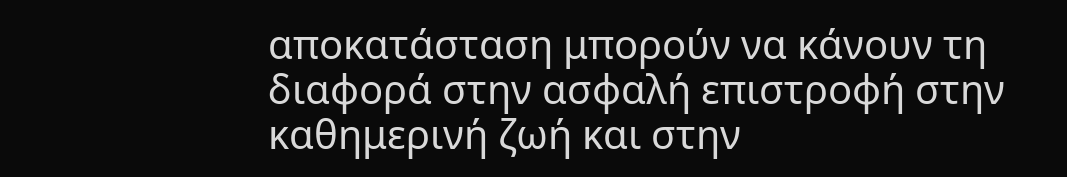αποκατάσταση μπορούν να κάνουν τη διαφορά στην ασφαλή επιστροφή στην καθημερινή ζωή και στην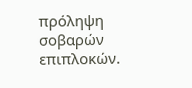πρόληψη σοβαρών επιπλοκών.